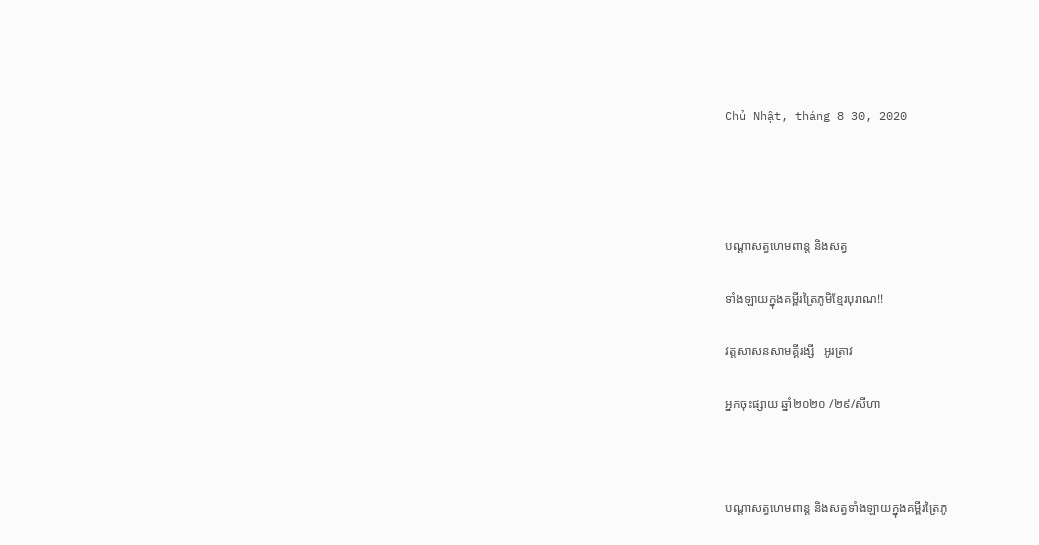Chủ Nhật, tháng 8 30, 2020




បណ្ដាសត្វហេមពាន្ត និងសត្វ

ទាំងឡាយក្នុងគម្ពីរត្រៃភូមិខ្មែរបុរាណ!!

វត្តសាសនសាមគ្គីរង្សី   អូរត្រាវ

អ្នកចុះផ្សាយ ឆ្នាំ២០២០ /២៩/សីហា



បណ្ដាសត្វហេមពាន្ត និងសត្វទាំងឡាយក្នុងគម្ពីរត្រៃភូ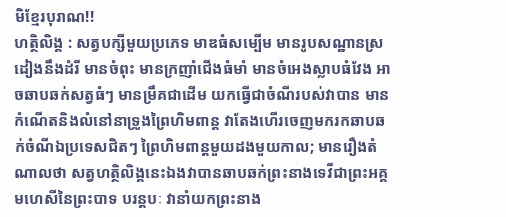មិខ្មែរបុរាណ!!
ហត្ថិលិង្គ : សត្វបក្សីមួយប្រភេទ មាឌធំសម្បើម មានរូបសណ្ឋានស្រដៀងនឹងដំរី មានចំពុះ មានក្រញាំជើងធំមាំ មានចំអេងស្លាបធំវែង អាចឆាបឆក់សត្វធំៗ មានម្រឹគជាដើម យកធ្វើជាចំណីរបស់វាបាន មានកំណើតនិងលំនៅនាទ្រូងព្រៃហិមពាន្ត វាតែងហើរចេញមករកឆាបឆក់ចំណីឯប្រទេសជិតៗ ព្រៃហិមពាន្តមួយដងមួយកាល; មានរឿងតំណាលថា សត្វហត្ថិលិង្គនេះឯងវាបានឆាបឆក់ព្រះនាងទេវីជាព្រះអគ្គមហេសីនៃព្រះបាទ បរន្តបៈ វានាំយកព្រះនាង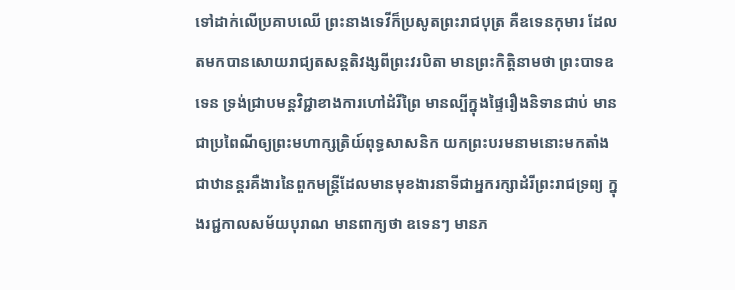ទៅដាក់លើប្រគាបឈើ ព្រះនាងទេវីក៏ប្រសូតព្រះរាជបុត្រ គឺឧទេនកុមារ ដែលតមកបានសោយរាជ្យតសន្តតិវង្សពីព្រះវរបិតា មានព្រះកិត្តិនាមថា ព្រះបាទឧទេន ទ្រង់ជ្រាបមន្តវិជ្ជាខាងការហៅដំរីព្រៃ មានល្បីក្នុងផ្ទៃរឿងនិទានជាប់ មានជាប្រពៃណីឲ្យព្រះមហាក្សត្រិយ៍ពុទ្ធសាសនិក យកព្រះបរមនាមនោះមកតាំងជាឋានន្តរគឺងារនៃពួកមន្ត្រីដែលមានមុខងារនាទីជាអ្នករក្សាដំរីព្រះរាជទ្រព្យ ក្នុងរជ្ជកាលសម័យបុរាណ មានពាក្យថា ឧទេនៗ មានភ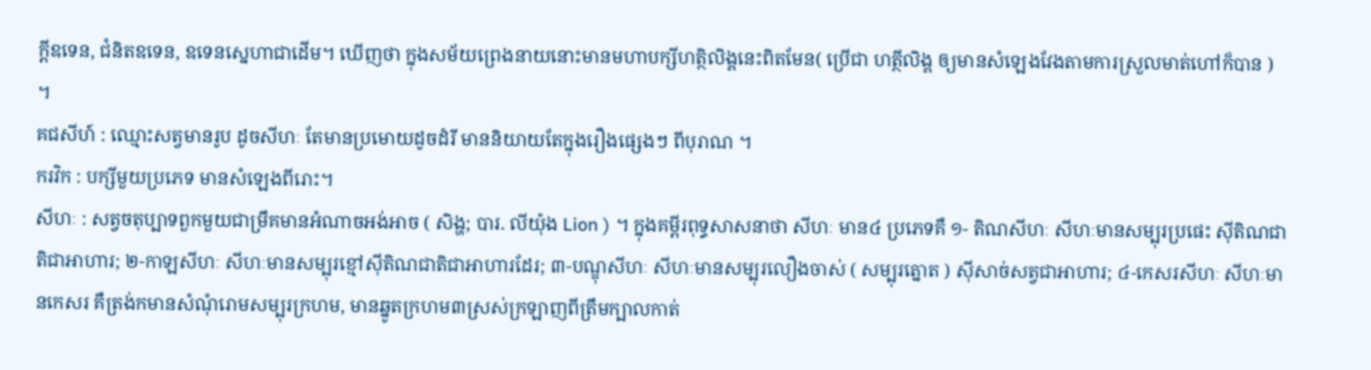ក្តីឧទេន, ជំនិតឧទេន, ឧទេនស្នេហាជាដើម។ ឃើញថា ក្នុងសម័យព្រេងនាយនោះមានមហាបក្សីហត្ថិលិង្គនេះពិតមែន( ប្រើជា ហត្ថីលិង្គ ឲ្យមានសំឡេងវែងតាមការស្រួលមាត់ហៅក៏បាន ) ។
គជសីហ៍ : ឈ្មោះសត្វមានរូប ដូចសីហៈ តែមានប្រមោយដូចដំរី មាននិយាយតែក្នុងរឿងផ្សេងៗ ពីបុរាណ ។
ករវិក : បក្សីមួយប្រភេទ មានសំឡេងពីរោះ។
សីហៈ : សត្វចតុប្បាទពួកមួយជាម្រឹគមានអំណាចអង់អាច ( សិង្ហ; បារ. លីយ៉ុង Lion ) ។ ក្នុងគម្ពីរពុទ្ធសាសនាថា សីហៈ មាន៤ ប្រភេទគឺ ១- តិណសីហៈ សីហៈមានសម្បុរប្រផេះ ស៊ីតិណជាតិជាអាហារ; ២-កាឡសីហៈ សីហៈមានសម្បុរខ្មៅស៊ីតិណជាតិជាអាហារដែរ; ៣-បណ្ឌុសីហៈ សីហៈមានសម្បុរលឿងចាស់ ( សម្បុរត្នោត ) ស៊ីសាច់សត្វជាអាហារ; ៤-កេសរសីហៈ សីហៈមានកេសរ គឺត្រង់កមានសំណុំរោមសម្បុរក្រហម, មានឆ្នូតក្រហម៣ស្រស់ក្រឡាញពីត្រឹមក្បាលកាត់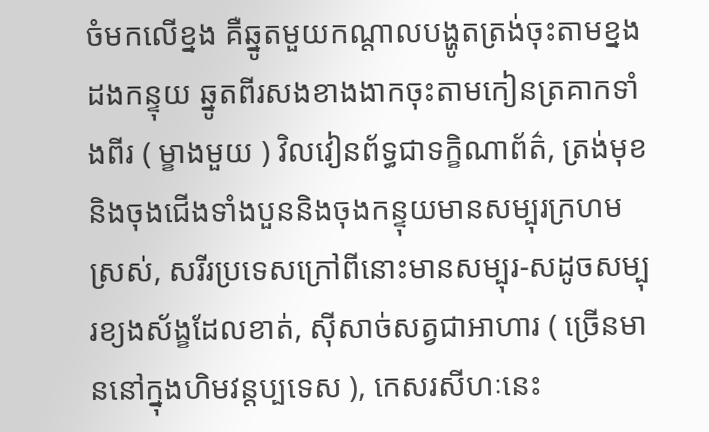ចំមកលើខ្នង គឺឆ្នូតមួយកណ្ដាលបង្ហូតត្រង់ចុះតាមខ្នង ដងកន្ទុយ ឆ្នូតពីរសងខាងងាកចុះតាមកៀនត្រគាកទាំងពីរ ( ម្ខាងមួយ ) វិលវៀនព័ទ្ធជាទក្ខិណាព័ត៌, ត្រង់មុខនិងចុងជើងទាំងបួននិងចុងកន្ទុយមានសម្បុរក្រហមស្រស់, សរីរប្រទេសក្រៅពីនោះមានសម្បុរ-សដូចសម្បុរខ្យងស័ង្ខដែលខាត់, ស៊ីសាច់សត្វជាអាហារ ( ច្រើនមាននៅក្នុងហិមវន្ដប្បទេស ), កេសរសីហៈនេះ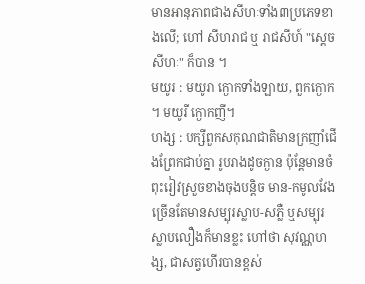មានអានុភាពជាងសីហៈទាំង៣ប្រភេទខាងលើ; ហៅ សីហរាជ ឬ រាជសីហ៍ "ស្ដេចសីហៈ" ក៏បាន ។
មយូរ : មយូរា ក្ងោកទាំងឡាយ, ពួកក្ងោក ។ មយូរី ក្ងោកញី។
ហង្ស : បក្សីពួកសកុណជាតិមានក្រញាំជើងព្រែកជាប់គ្នា រូបរាងដូចក្ងាន ប៉ុន្តែមានចំពុះរៀវស្រួចខាងចុងបន្តិច មាន-កមូលវែង ច្រើនតែមានសម្បុរស្លាប-សភ្លឺ ឬសម្បុរស្លាបលឿងក៏មានខ្លះ ហៅថា សុវណ្ណហង្ស, ជាសត្វហើរបានខ្ពស់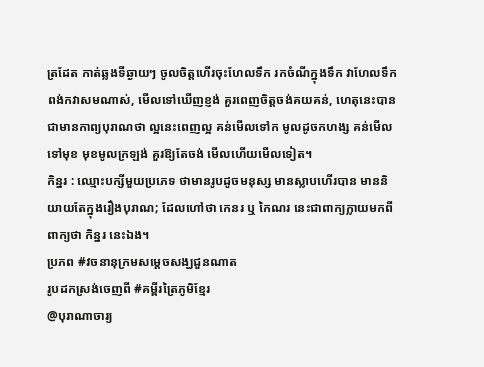ត្រដែត កាត់ឆ្លងទីឆ្ងាយៗ ចូលចិត្តហើរចុះហែលទឹក រកចំណីក្នុងទឹក វាហែលទឹកពង់កវាសមណាស់, មើលទៅឃើញខ្ញង់ គួរពេញចិត្តចង់គយគន់, ហេតុនេះបានជាមានកាព្យបុរាណថា ល្អនេះពេញល្អ គន់មើលទៅក មូលដូចកហង្ស គន់មើលទៅមុខ មុខមូលក្រឡង់ គួរឱ្យតែចង់ មើលហើយមើលទៀត។
កិន្នរ : ឈ្មោះបក្សីមួយប្រភេទ ថាមានរូបដូចមនុស្ស មានស្លាបហើរបាន មាននិយាយតែក្នុងរឿងបុរាណ; ដែលហៅថា កេនរ ឬ កៃណរ នេះជាពាក្យក្លាយមកពីពាក្យថា កិន្នរ នេះឯង។
ប្រភព #វចនានុក្រមសម្ដេចសង្ឃជួនណាត
រូបដកស្រង់ចេញពី #គម្ពីរត្រៃភូមិខ្មែរ
@បុរាណាចារ្យ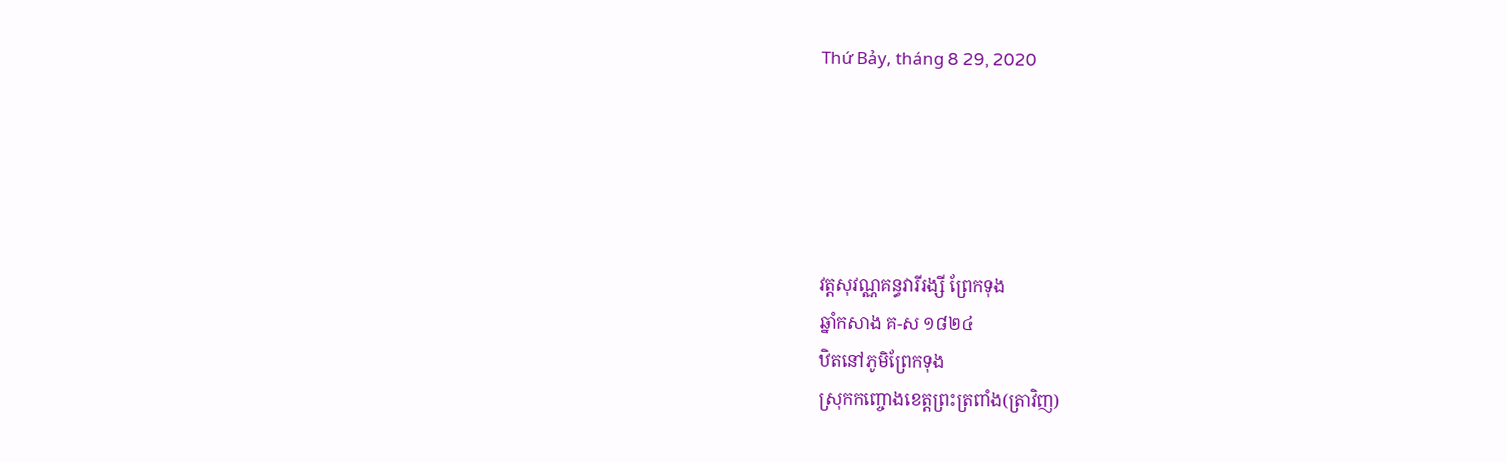Thứ Bảy, tháng 8 29, 2020





វត្តសុវណ្ណគន្ធវារីរង្សី ព្រែកទុង
ឆ្នាំកសាង គ-ស ១៨២៤
ឋិតនៅភូមិព្រែកទុង
ស្រុកកញ្ចោងខេត្តព្រះត្រពាំង(ត្រាវិញ)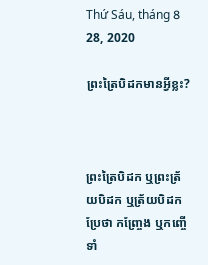Thứ Sáu, tháng 8 28, 2020

ព្រះត្រៃបិដកមានអ្វីខ្លះ?



ព្រះត្រៃបិដក ឬព្រះត្រ័យបិដក ឬត្រ័យបិដក ប្រែថា កញ្រ្ចែង ឬកញ្ចើទាំ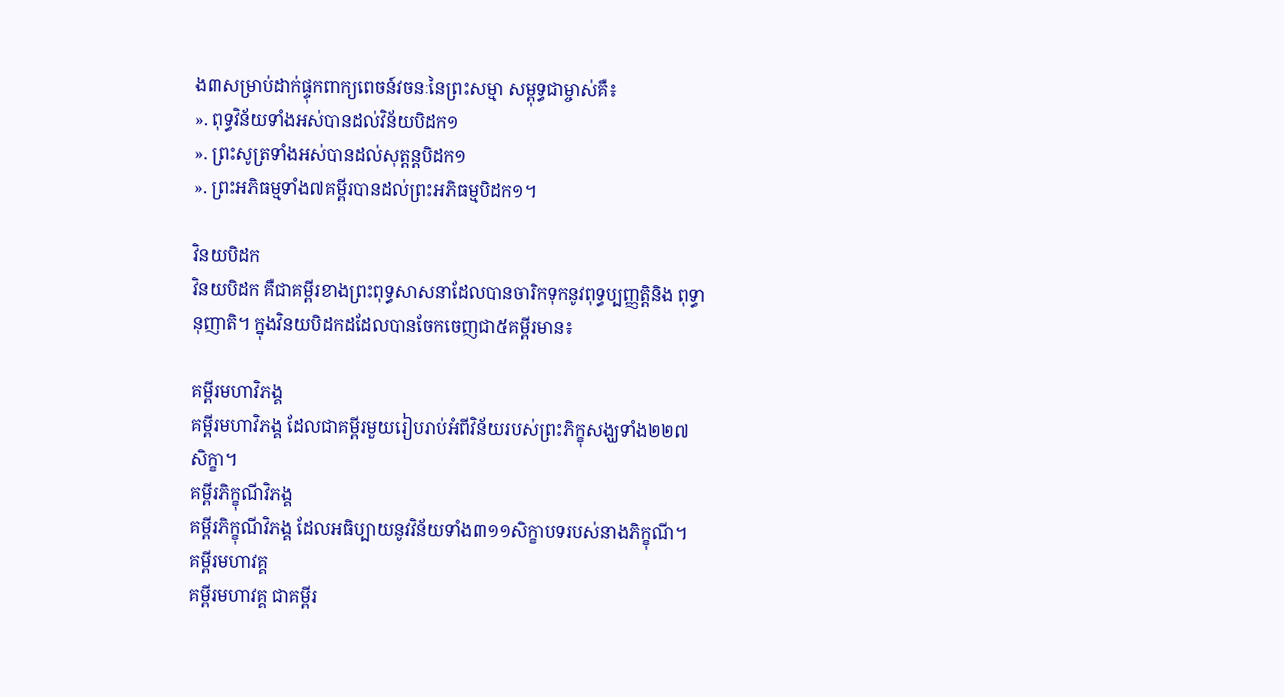ង៣សម្រាប់ដាក់ផ្ទុកពាក្យពេចន៍វចនៈនៃព្រះសម្មា សម្ពុទ្ធជាម្ចាស់គឺ៖
». ពុទ្ធវិន័យទាំងអស់បានដល់វិន័យបិដក១
». ព្រះសូត្រទាំងអស់បានដល់សុត្តន្តបិដក១
». ព្រះអភិធម្មទាំង៧គម្ពីរបានដល់ព្រះអភិធម្មបិដក១។

វិនយបិដក
វិនយបិដក គឺជាគម្ពីរខាងព្រះពុទ្ធសាសនាដែលបានចារិកទុកនូវពុទ្ធប្បញ្ញត្តិនិង ពុទ្ធានុញាតិ។ ក្នុងវិនយបិដកដដែលបានចែកចេញជា៥គម្ពីរមាន៖

គម្ពីរមហាវិភង្គ
គម្ពីរមហាវិភង្គ ដែលជាគម្ពីរមួយរៀបរាប់អំពីវិន័យរបស់ព្រះភិក្ខុសង្ឃទាំង២២៧សិក្ខា។
គម្ពីរភិក្ខុណីវិភង្គ
គម្ពីរភិក្ខុណីវិភង្គ ដែលអធិប្បាយនូវវិន័យទាំង៣១១សិក្ខាបទរបស់នាងភិក្ខុណី។
គម្ពីរមហាវគ្គ
គម្ពីរមហាវគ្គ ជាគម្ពីរ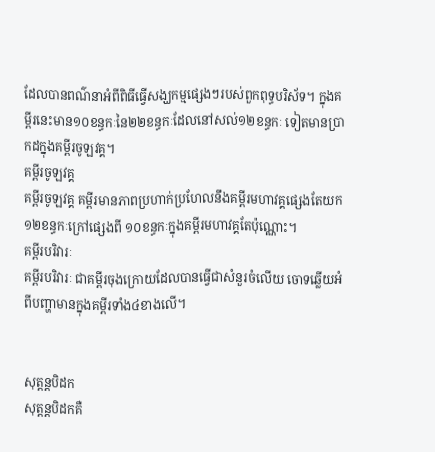ដែលបានពណ៌នាអំពីពិធីធ្វើសង្ឃកម្មផ្សេងៗរបស់ពួកពុទ្ធបរិស័ទ។ ក្នុងគម្ពីរនេះមាន១០ខន្ធកៈនៃ២២ខន្ធកៈដែលនៅសល់១២ខន្ធកៈ ទៀតមានប្រាកដក្នុងគម្ពីរចូឡវគ្គ។
គម្ពីរចូឡវគ្គ
គម្ពីរចូឡវគ្គ គម្ពីរមានភាពប្រហាក់ប្រហែលនឹងគម្ពីរមហាវគ្គផ្សេងតែយក១២ខន្ធកៈក្រៅផ្សេងពី ១០ខន្ធកៈក្នុងគម្ពីរមហាវគ្គតែប៉ុណ្ណោះ។
គម្ពីរបរិវារៈ
គម្ពីរបរិវារៈ ជាគម្ពីរចុងក្រោយដែលបានធ្វើជាសំនួរចំលើយ ចោទឆ្លើយអំពីបញ្ហាមានក្នុងគម្ពីរទាំង៤ខាងលើ។


សុត្តន្តបិដក
សុត្តន្តបិដកគឺ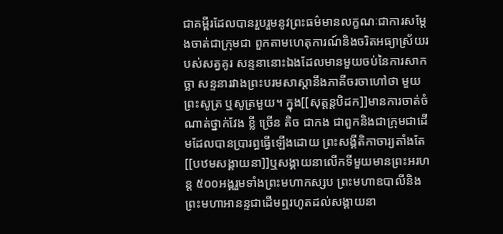ជាគម្ពីរដែលបានរួបរួមនូវព្រះធម៌មានលក្ខណៈជាការសម្តែងចាត់ជាក្រុមជា ពួកតាមហេតុការណ៍និងចរិតអធ្យាស្រ័យរបស់សត្វគូរ សន្ទនានោះឯងដែលមានមួយចប់នៃការសាកច្ឆា សន្ទនារវាងព្រះបរមសាស្តានឹងភាគីចរចាហៅថា មួយព្រះសូត្រ ឬសូត្រមួយ។ ក្នុង[[សុត្តន្តបិដក]]មានការចាត់ចំណាត់ថ្នាក់វែង ខ្លី ច្រើន តិច ជាកង ជាពួកនិងជាក្រុមជាដើមដែលបានប្រារព្ធធ្វើឡើងដោយ ព្រះសង្គីតិកាចារ្យតាំងតែ[[បឋមសង្គាយនា]]ឬសង្គាយនាលើកទីមួយមានព្រះអរហន្ត ៥០០អង្គរួមទាំងព្រះមហាកស្សប ព្រះមហាឧបាលីនិងព្រះមហាអានន្ទជាដើមឮរហូតដល់សង្គាយនា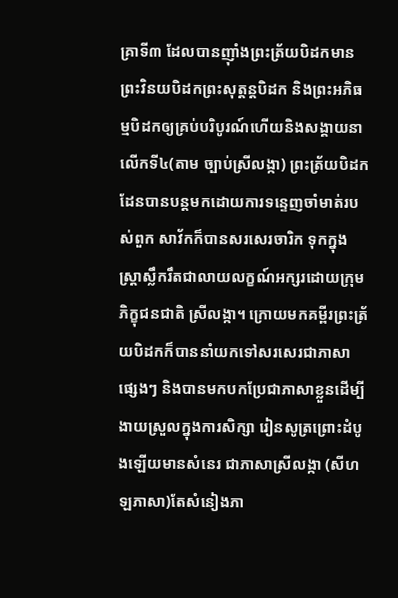គ្រាទី៣ ដែលបានញ៉ាំងព្រះត្រ័យបិដកមានព្រះវិនយបិដកព្រះសុត្តន្តបិដក និងព្រះអភិធម្មបិដកឲ្យគ្រប់បរិបូរណ៍ហើយនិងសង្គាយនាលើកទី៤(តាម ច្បាប់ស្រីលង្កា) ព្រះត្រ័យបិដកដែនបានបន្តមកដោយការទន្ទេញចាំមាត់របស់ពួក សាវ័កក៏បានសរសេរចារិក ទុកក្នុងស្ត្រាស្លឹករឹតជាលាយលក្ខណ៍អក្សរដោយក្រុមភិក្ខុជនជាតិ ស្រីលង្កា។ ក្រោយមកគម្ពីរព្រះត្រ័យបិដកក៏បាននាំយកទៅសរសេរជាភាសាផ្សេងៗ និងបានមកបកប្រែជាភាសាខ្លួនដើម្បីងាយស្រួលក្នុងការសិក្សា រៀនសូត្រព្រោះដំបូងឡើយមានសំនេរ ជាភាសាស្រីលង្កា (សីហឡភាសា)តែសំនៀងភា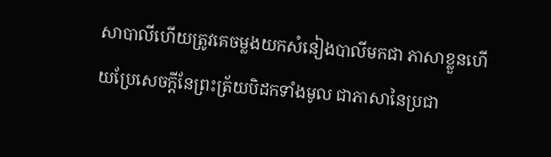សាបាលីហើយត្រូវគេចម្លងយកសំនៀងបាលីមកជា ភាសាខ្លួនហើយប្រែសេចក្តីនែព្រះត្រ័យបិដកទាំងមូល ជាភាសានៃប្រជា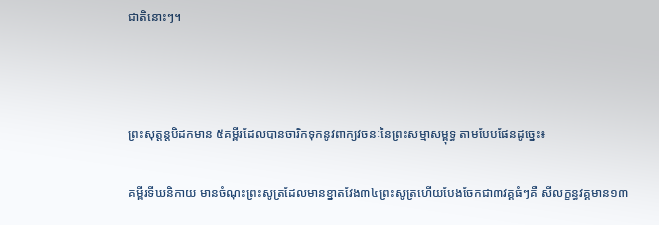ជាតិនោះៗ។



ព្រះសុត្តន្តបិដកមាន ៥គម្ពីរដែលបានចារិកទុកនូវពាក្យវចនៈនៃព្រះសម្មាសម្ពុទ្ធ តាមបែបផែនដូច្នេះ៖

គម្ពីរទីឃនិកាយ មានចំណុះព្រះសូត្រដែលមានខ្នាតវែង៣៤ព្រះសូត្រហើយបែងចែកជា៣វគ្គធំៗគឺ សីលក្ខន្ធវគ្គមាន១៣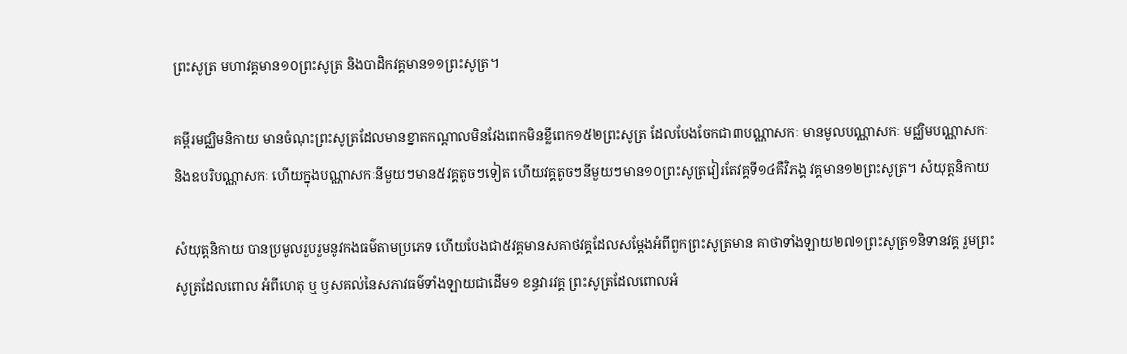ព្រះសូត្រ មហាវគ្គមាន១០ព្រះសូត្រ និងបាដិកវគ្គមាន១១ព្រះសូត្រ។

គម្ពីរមជ្ឈិមនិកាយ មានចំណុះព្រះសូត្រដែលមានខ្នាតកណ្តាលមិនវែងពេកមិនខ្លីពេក១៥២ព្រះសូត្រ ដែលបែងចែកជា៣បណ្ណាសកៈ មានមូលបណ្ណាសកៈ មជ្ឈិមបណ្ណាសកៈ និងឧបរិបណ្ណាសកៈ ហើយក្នុងបណ្ណាសកៈនីមួយៗមាន៥វគ្គតូចៗទៀត ហើយវគ្គតូចៗនីមួយៗមាន១០ព្រះសូត្រវៀរតែវគ្គទី១៤គឺវិភង្គ វគ្គមាន១២ព្រះសូត្រ។ សំយុត្តនិកាយ

សំយុត្តនិកាយ បានប្រមូលរួបរួមនូវកងធម៌តាមប្រភេទ ហើយបែងជា៥វគ្គមានសគាថវគ្គដែលសម្តែងអំពីពួកព្រះសូត្រមាន គាថាទាំងឡាយ២៧១ព្រះសូត្រ១និទានវគ្គ រួមព្រះសូត្រដែលពោល អំពីហេតុ ឬ ឫសគល់នៃសភាវធម៌ទាំងឡាយជាដើម១ ខន្ធវារវគ្គ ព្រះសូត្រដែលពោលអំ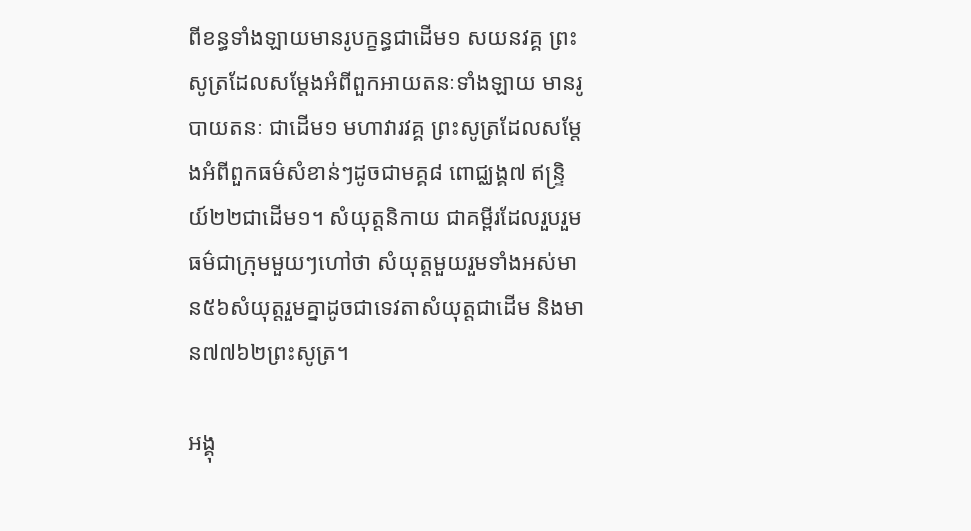ពីខន្ធទាំងឡាយមានរូបក្ខន្ធជាដើម១ សយនវគ្គ ព្រះសូត្រដែលសម្តែងអំពីពួកអាយតនៈទាំងឡាយ មានរូបាយតនៈ ជាដើម១ មហាវារវគ្គ ព្រះសូត្រដែលសម្តែងអំពីពួកធម៌សំខាន់ៗដូចជាមគ្គ៨ ពោជ្ឈង្គ៧ ឥន្រ្ទិយ៍២២ជាដើម១។ សំយុត្តនិកាយ ជាគម្ពីរដែលរួបរួមធម៌ជាក្រុមមួយៗហៅថា សំយុត្តមួយរួមទាំងអស់មាន៥៦សំយុត្តរួមគ្នាដូចជាទេវតាសំយុត្តជាដើម និងមាន៧៧៦២ព្រះសូត្រ។

អង្គុ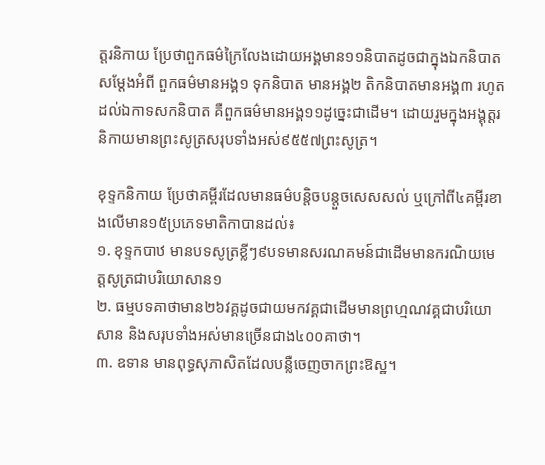ត្តរនិកាយ ប្រែថាពួកធម៌ក្រៃលែងដោយអង្គមាន១១និបាតដូចជាក្នុងឯកនិបាតសម្តែងអំពី ពួកធម៌មានអង្គ១ ទុកនិបាត មានអង្គ២ តិកនិបាតមានអង្គ៣ រហូតដល់ឯកាទសកនិបាត គឺពួកធម៌មានអង្គ១១ដូច្នេះជាដើម។ ដោយរួមក្នុងអង្គុត្តរនិកាយមានព្រះសូត្រសរុបទាំងអស់៩៥៥៧ព្រះសូត្រ។

ខុទ្ទកនិកាយ ប្រែថាគម្ពីរដែលមានធម៌បន្តិចបន្តួចសេសសល់ ឬក្រៅពី៤គម្ពីរខាងលើមាន១៥ប្រភេទមាតិកាបានដល់៖
១. ខុទ្ទកបាឋ មានបទសូត្រខ្លីៗ៩បទមានសរណគមន៍ជាដើមមានករណិយមេត្តសូត្រជាបរិយោសាន១
២. ធម្មបទគាថាមាន២៦វគ្គដូចជាយមកវគ្គជាដើមមានព្រហ្មណវគ្គជាបរិយោសាន និងសរុបទាំងអស់មានច្រើនជាង៤០០គាថា។
៣. ឧទាន មានពុទ្ធសុភាសិតដែលបន្លឺចេញចាកព្រះឱស្ឋ។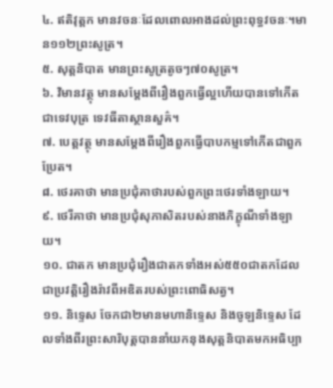៤. ឥតិវុត្តក មានវចនៈដែលពោលអាងដល់ព្រះពុទ្ធវចនៈ។មាន១១២ព្រះសូត្រ។
៥. សុត្តនិបាត មានព្រះសូត្រតូចៗ៧០សូត្រ។
៦. វិមានវត្ថុ មានសម្តែងពីរឿងពួកធ្វើល្អហើយបានទៅកើតជាទេវបុត្រ ទេវធីតាស្ថានសួគ៌។
៧. បេត្តវត្ថុ មានសម្តែងពីរឿងពួកធ្វើបាបកម្មទៅកើតជាពួកប្រែត។
៨. ថេរគាថា មានប្រជុំគាថារបស់ពួកព្រះថេរទាំងឡាយ។
៩. ថេរីគាថា មានប្រជុំសុភាសិតរបស់នាងភិក្ខុណីទាំងឡាយ។
១០. ជាតក មានប្រជុំរឿងជាតកទាំងអស់៥៥០ជាតកដែលជាប្រវត្តិរឿងរ៉ាវពីអឌិតរបស់ព្រះពោធិសត្វ។
១១. និទ្ទេស ចែកជា២មានមហានិទ្ទេស និងចូឡនិទ្ទេស ដែលទាំងពីរព្រះសារិបុត្តបាននាំយកនុងសុត្តនិបាតមកអធិប្បា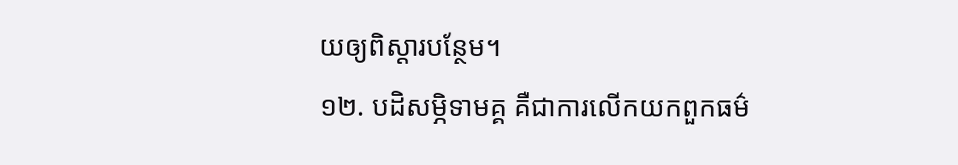យឲ្យពិស្តារបន្ថែម។
១២. បដិសម្ភិទាមគ្គ គឺជាការលើកយកពួកធម៌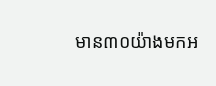មាន៣០យ៉ាងមកអ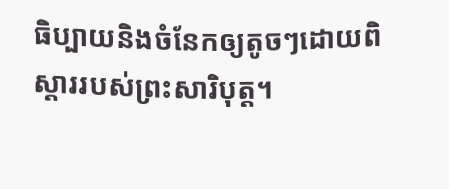ធិប្បាយនិងចំនែកឲ្យតូចៗដោយពិស្តាររបស់ព្រះសារិបុត្ត។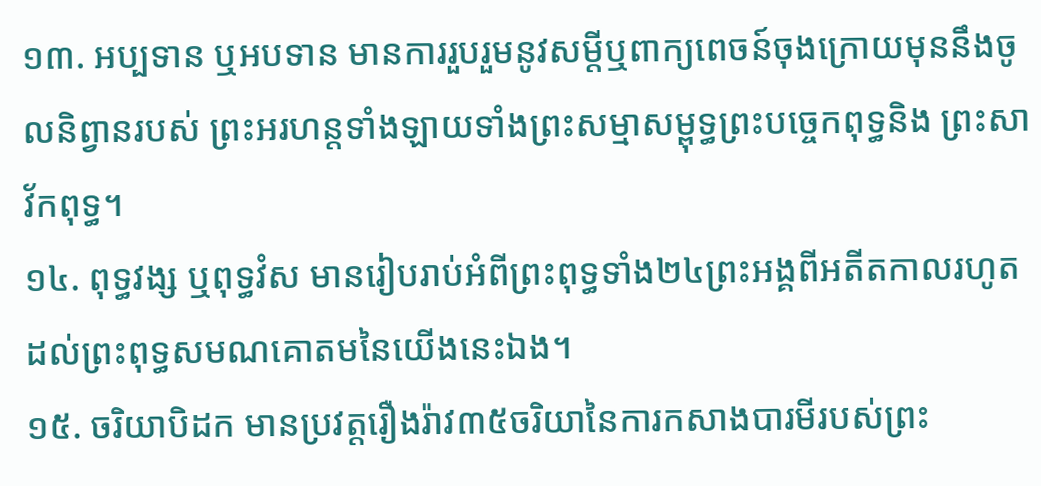១៣. អប្បទាន ឬអបទាន មានការរួបរួមនូវសម្តីឬពាក្យពេចន៍ចុងក្រោយមុននឹងចូលនិព្វានរបស់ ព្រះអរហន្តទាំងឡាយទាំងព្រះសម្មាសម្ពុទ្ធព្រះបច្ចេកពុទ្ធនិង ព្រះសាវ័កពុទ្ធ។
១៤. ពុទ្ធវង្ស ឬពុទ្ធវំស មានរៀបរាប់អំពីព្រះពុទ្ធទាំង២៤ព្រះអង្គពីអតីតកាលរហូតដល់ព្រះពុទ្ធសមណគោតមនៃយើងនេះឯង។
១៥. ចរិយាបិដក មានប្រវត្តរឿងរ៉ាវ៣៥ចរិយានៃការកសាងបារមីរបស់ព្រះ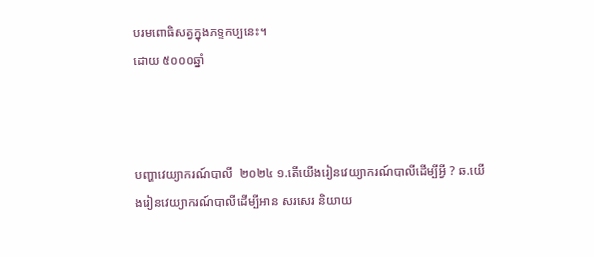បរមពោធិសត្វក្នុងភទ្ទកប្បនេះ។
ដោយ ៥០០០ឆ្នាំ



បញ្ហាវេយ្យាករណ៍បាលី  ២០២៤ ១.តើយើងរៀនវេយ្យាករណ៍បាលីដើម្បីអ្វី ? ឆ.យើងរៀនវេយ្យាករណ៍បាលីដើម្បីអាន សរសេរ និយាយ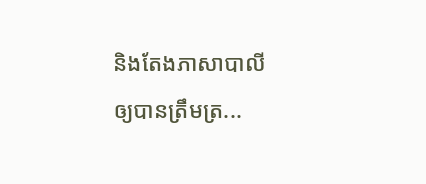និងតែងភាសាបាលីឲ្យបានត្រឹមត្រ...